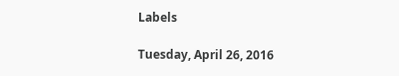Labels

Tuesday, April 26, 2016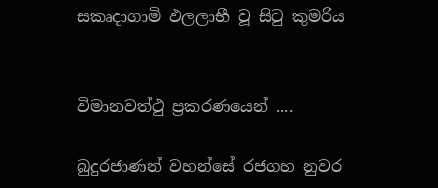සකෘදාගාමි ඵලලාභී වූ සිටු කුමරිය


විමානවත්ථු ප්‍රකරණයෙන් ....

බුදුරජාණන් වහන්සේ රජගහ නුවර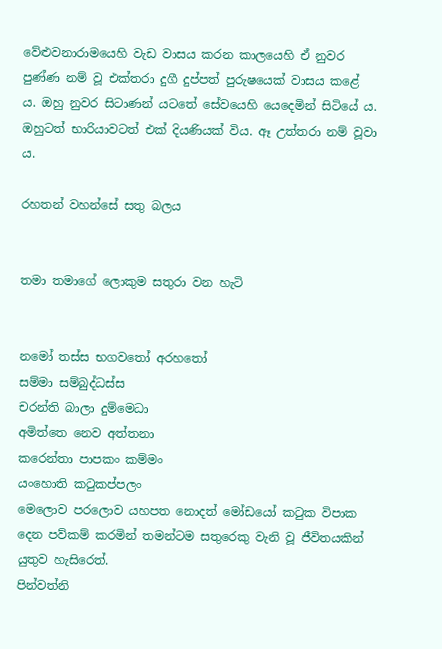වේළුවනාරාමයෙහි වැඩ වාසය කරන කාලයෙහි ඒ නුවර පුණ්ණ නම් වූ එක්තරා දුගී දුප්පත් පුරුෂයෙක් වාසය කළේ ය. ඔහු නුවර සිටාණන් යටතේ සේවයෙහි යෙදෙමින් සිටියේ ය. ඔහුටත් භාරියාවටත් එක් දියණියක් විය. ඈ උත්තරා නම් වූවා ය.

රහතන් වහන්සේ සතු බලය


තමා තමාගේ ලොකුම සතුරා වන හැටි


නමෝ තස්ස භගවතෝ අරහතෝ
සම්මා සම්බුද්ධස්ස
චරන්ති බාලා දුම්මෙධා
අමිත්තෙ නෙව අත්තනා
කරෙන්තා පාපකං කම්මං
යංහොති කටුකප්පලං
මෙලොව පරලොව යහපත නොදත් මෝඩයෝ කටුක විපාක දෙන පව්කම් කරමින් තමන්ටම සතුරෙකු වැනි වූ ජීවිතයකින් යුතුව හැසිරෙත්.
පින්වත්නි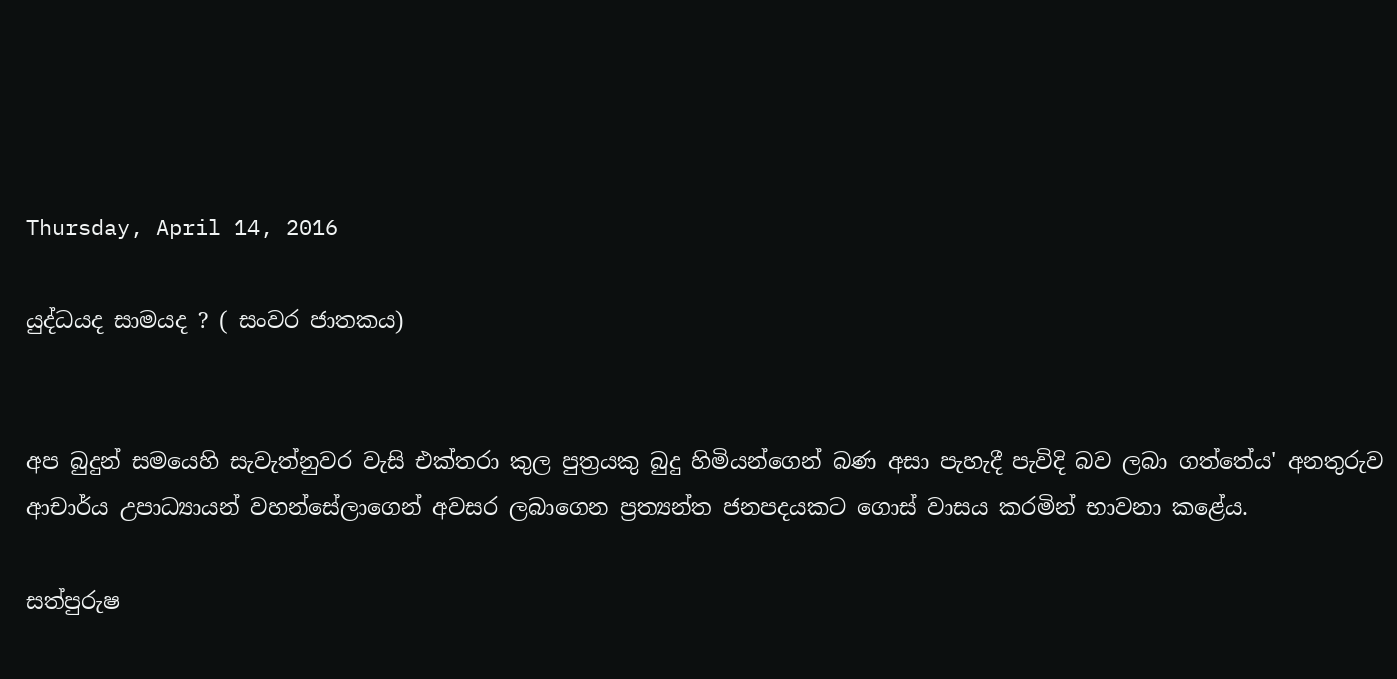Thursday, April 14, 2016

යුද්ධයද සාමයද ? ( සංවර ජාතකය)


අප බුදුන් සමයෙහි සැවැත්නුවර වැසි එක්‌තරා කුල පුත්‍රයකු බුදු හිමියන්ගෙන් බණ අසා පැහැදී පැවිදි බව ලබා ගත්තේය' අනතුරුව ආචාර්ය උපාධ්‍යායන් වහන්සේලාගෙන් අවසර ලබාගෙන ප්‍රත්‍යන්ත ජනපදයකට ගොස්‌ වාසය කරමින් භාවනා කළේය.

සත්පුරුෂ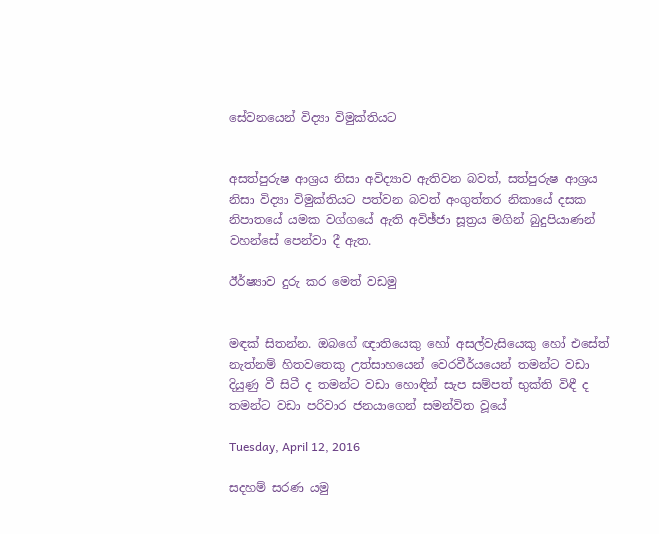සේවනයෙන් විද්‍යා විමුක්‌තියට


අසත්පුරුෂ ආශ්‍රය නිසා අවිද්‍යාව ඇතිවන බවත්, සත්පුරුෂ ආශ්‍රය නිසා විද්‍යා විමුක්‌තියට පත්වන බවත් අංගුත්තර නිකායේ දසක නිපාතයේ යමක වග්ගයේ ඇති අවිඡ්ජා සූත්‍රය මගින් බුදුපියාණන් වහන්සේ පෙන්වා දී ඇත.

ඊර්ෂ්‍යාව දුරු කර මෙත් වඩමු


මඳක්‌ සිතන්න. ඔබගේ ඥාතියෙකු හෝ අසල්වැසියෙකු හෝ එසේත් නැත්නම් හිතවතෙකු උත්සාහයෙන් වෙරවීර්යයෙන් තමන්ට වඩා දියුණු වී සිටී ද තමන්ට වඩා හොඳින් සැප සම්පත් භුක්‌ති විඳී ද තමන්ට වඩා පරිවාර ජනයාගෙන් සමන්විත වූයේ

Tuesday, April 12, 2016

සදහම් සරණ යමු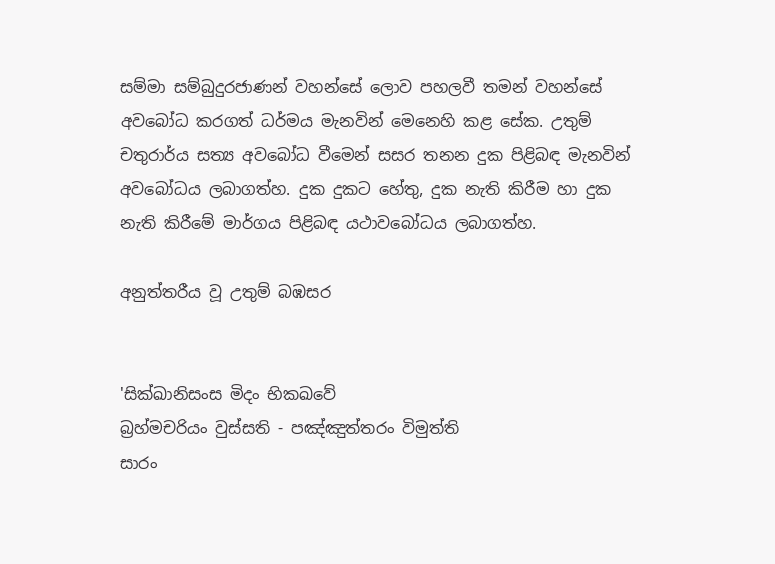සම්මා සම්බුදුරජාණන් වහන්සේ ලොව පහලවී තමන් වහන්සේ අවබෝධ කරගත් ධර්මය මැනවින් මෙනෙහි කළ සේක. උතුම් චතුරාර්ය සත්‍ය අවබෝධ වීමෙන් සසර තනන දුක පිළිබඳ මැනවින් අවබෝධය ලබාගත්හ. දුක දුකට හේතු, දුක නැති කිරීම හා දුක නැති කිරීමේ මාර්ගය පිළිබඳ යථාවබෝධය ලබාගත්හ.

අනුත්තරීය වූ උතුම් බඹසර


'සික්‌ඛානිසංස මිදං භිකඛවේ
බ්‍රහ්මචරියං වුස්‌සති - පඤ්ඤුත්තරං විමුත්ති
සාරං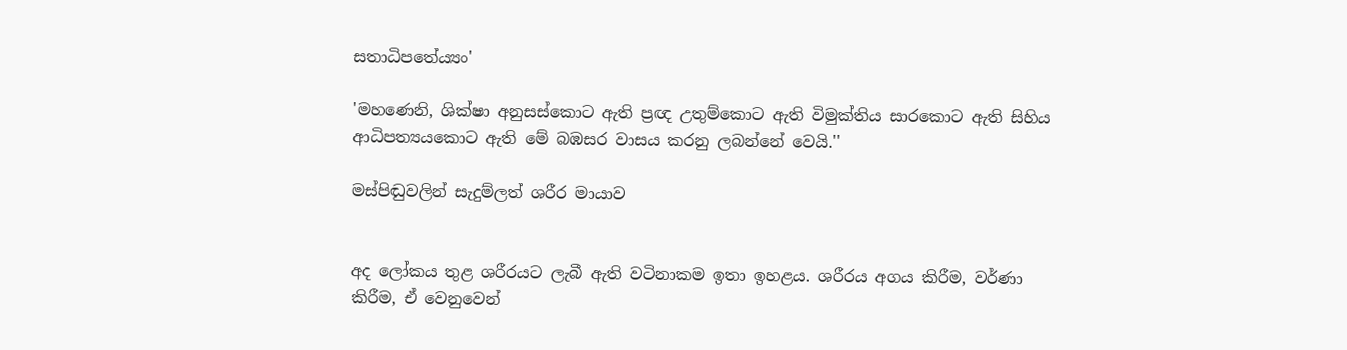සතාධිපතේය්‍යං'

'මහණෙනි, ශික්‌ෂා අනුසස්‌කොට ඇති ප්‍රඥ උතුම්කොට ඇති විමුක්‌තිය සාරකොට ඇති සිහිය ආධිපත්‍යයකොට ඇති මේ බඹසර වාසය කරනු ලබන්නේ වෙයි.''

මස්‌පිඬුවලින් සැදුම්ලත් ශරීර මායාව


අද ලෝකය තුළ ශරීරයට ලැබී ඇති වටිනාකම ඉතා ඉහළය. ශරීරය අගය කිරීම, වර්ණා කිරීම, ඒ වෙනුවෙන්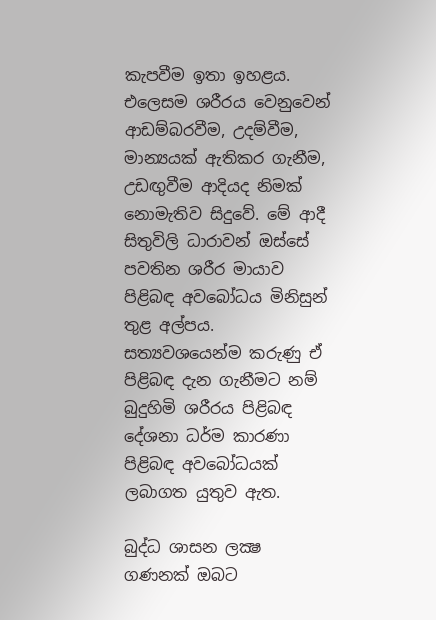කැපවීම ඉතා ඉහළය. එලෙසම ශරීරය වෙනුවෙන් ආඩම්බරවීම, උදම්වීම, මාන්‍යයක්‌ ඇතිකර ගැනීම, උඩඟුවීම ආදියද නිමක්‌ නොමැතිව සිදුවේ. මේ ආදී සිතුවිලි ධාරාවන් ඔස්‌සේ පවතින ශරීර මායාව පිළිබඳ අවබෝධය මිනිසුන් තුළ අල්පය. සත්‍යවශයෙන්ම කරුණු ඒ පිළිබඳ දැන ගැනීමට නම් බුදුහිමි ශරීරය පිළිබඳ දේශනා ධර්ම කාරණා පිළිබඳ අවබෝධයක්‌ ලබාගත යුතුව ඇත.

බුද්ධ ශාසන ලක්‍ෂ ගණනක්‌ ඔබට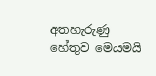අතහැරුණු හේතුව මෙයමයි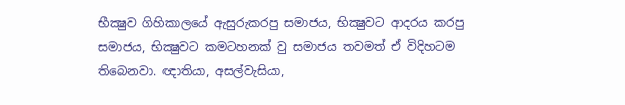භීක්‍ෂුව ගිහිකාලයේ ඇසුරුකරපු සමාජය, භික්‍ෂුවට ආදරය කරපු සමාජය, භික්‍ෂුවට කමටහනක්‌ වු සමාජය තවමත් ඒ විදිහටම තිබෙනවා. ඥාතියා, අසල්වැසියා,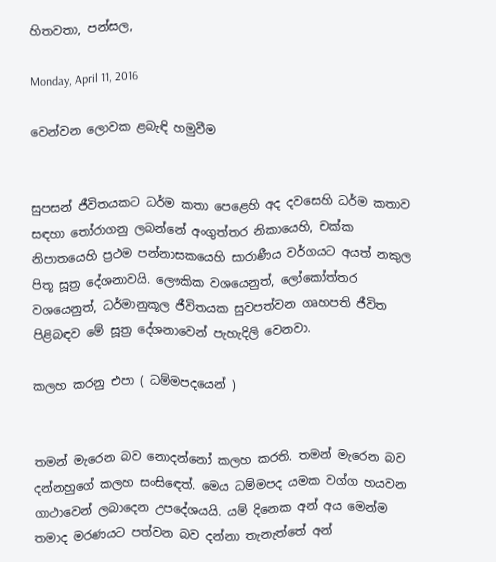හිතවතා, පන්සල,

Monday, April 11, 2016

වෙන්වන ලොවක ළබැඳි හමුවීම


සුපසන් ජීවිතයකට ධර්ම කතා පෙළෙහි අද දවසෙහි ධර්ම කතාව සඳහා තෝරාගනු ලබන්නේ අංගුත්තර නිකායෙහි, චක්ක නිපාතයෙහි ප්‍රථම පන්නාසකයෙහි සාරාණීය වර්ගයට අයත් නකුල පිතූ සූත්‍ර දේශනාවයි. ලෞකික වශයෙනුත්, ලෝකෝත්තර වශයෙනුත්, ධර්මානුකූල ජීවිතයක සුවපත්වන ගෘහපති ජීවිත පිළිබඳව මේ සූත්‍ර දේශනාවෙන් පැහැදිලි වෙනවා.

කලහ කරනු එපා ( ධම්මපදයෙන් )


තමන් මැරෙන බව නොදන්නෝ කලහ කරති. තමන් මැරෙන බව දන්නහුගේ කලහ සංසිඳෙත්. මෙය ධම්මපද යමක වග්ග හයවන ගාථාවෙන් ලබාදෙන උපදේශයයි. යම් දිනෙක අන් අය මෙන්ම තමාද මරණයට පත්වන බව දන්නා තැනැත්තේ අන්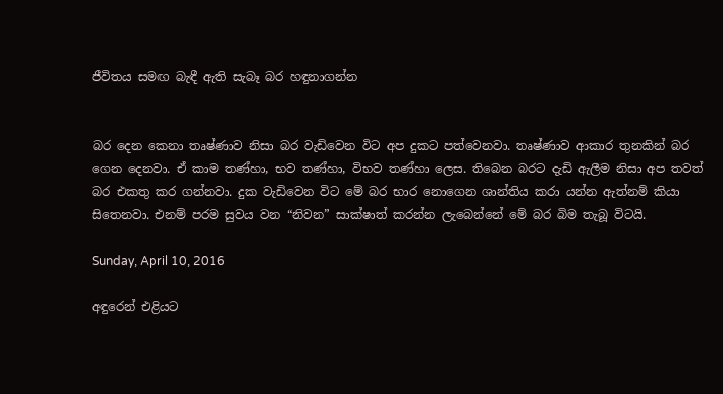ජීවිතය සමඟ බැඳී ඇති සැබෑ බර හඳුනාගන්න


බර දෙන කෙනා තෘෂ්ණාව නිසා බර වැඩිවෙන විට අප දුකට පත්වෙනවා. තෘෂ්ණාව ආකාර තුනකින් බර ගෙන දෙනවා. ඒ කාම තණ්හා, භව තණ්හා, විභව තණ්හා ලෙස. තිබෙන බරට දැඩි ඇලීම නිසා අප තවත් බර එකතු කර ගන්නවා. දුක වැඩිවෙන විට මේ බර භාර නොගෙන ශාන්තිය කරා යන්න ඇත්නම් කියා සිතෙනවා. එනම් පරම සුවය වන “නිවන” සාක්ෂාත් කරන්න ලැබෙන්නේ මේ බර බිම තැබූ විටයි.

Sunday, April 10, 2016

අඳුරෙන් එළියට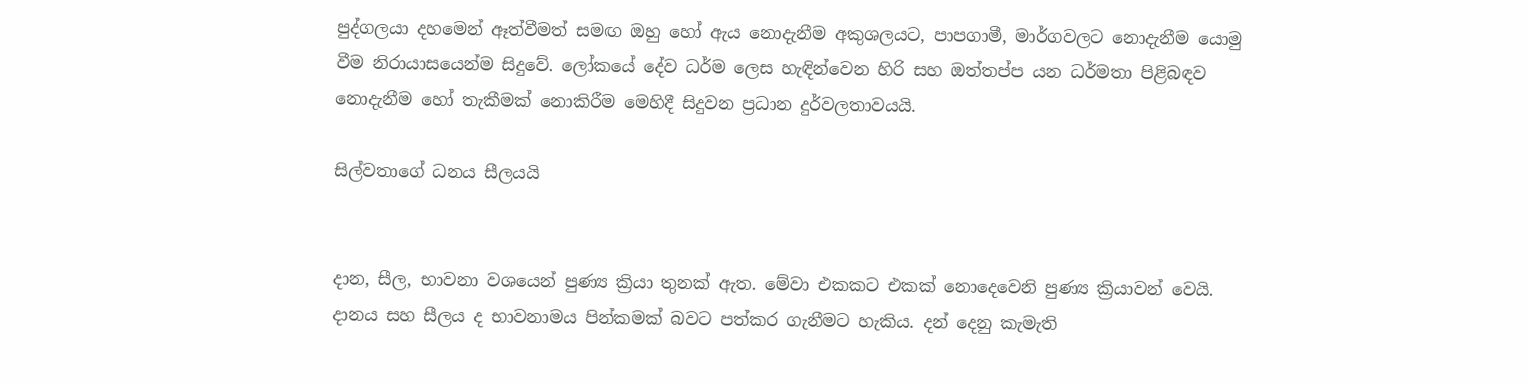පුද්ගලයා දහමෙන් ඈත්වීමත් සමඟ ඔහු හෝ ඇය නොදැනීම අකුශලයට, පාපගාමී, මාර්ගවලට නොදැනීම යොමු වීම නිරායාසයෙන්ම සිදුවේ. ලෝකයේ දේව ධර්ම ලෙස හැඳින්වෙන හිරි සහ ඔත්තප්ප යන ධර්මතා පිළිබඳව නොදැනීම හෝ තැකීමක් නොකිරීම මෙහිදී සිදුවන ප්‍රධාන දුර්වලතාවයයි.

සිල්වතාගේ ධනය සීලයයි


දාන, සීල, භාවනා වශයෙන් පුණ්‍ය ක්‍රියා තුනක් ඇත. මේවා එකකට එකක් නොදෙවෙනි පුණ්‍ය ක්‍රියාවන් වෙයි. දානය සහ සීලය ද භාවනාමය පින්කමක් බවට පත්කර ගැනීමට හැකිය. දන් දෙනු කැමැති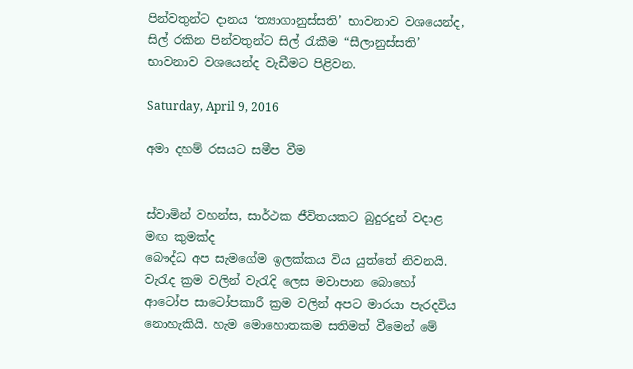පින්වතුන්ට දානය ‘ත්‍යාගානුස්සති’ භාවනාව වශයෙන්ද, සිල් රකින පින්වතුන්ට සිල් රැකීම “සීලානුස්සති’ භාවනාව වශයෙන්ද වැඩීමට පිළිවන.

Saturday, April 9, 2016

අමා දහම් රසයට සමීප වීම


ස්වාමින් වහන්ස, සාර්ථක ජීවිතයකට බුදුරදුන් වදාළ මඟ කුමක්ද
බෞද්ධ අප සැමගේම ඉලක්කය විය යුත්තේ නිවනයි. වැරැද ක්‍රම වලින් වැරැදි ලෙස මවාපාන බොහෝ ආටෝප සාටෝපකාරී ක්‍රම වලින් අපට මාරයා පැරදවිය නොහැකියි. හැම මොහොතකම සතිමත් වීමෙන් මේ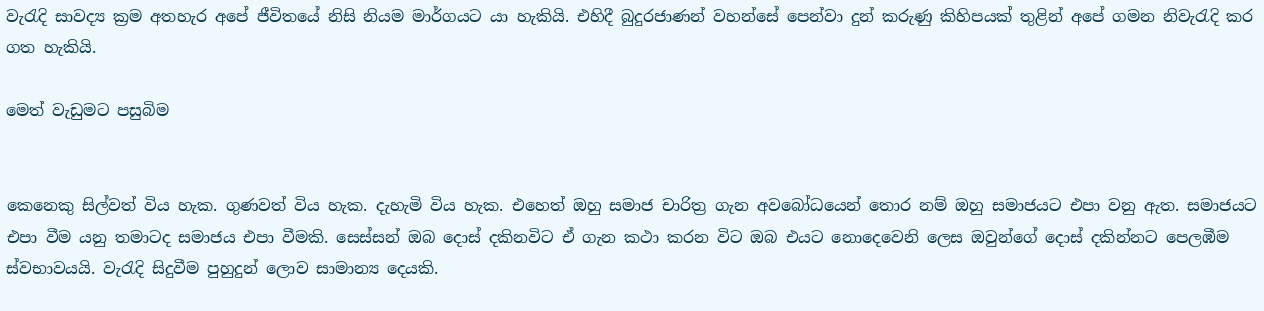වැරැදි සාවද්‍ය ක්‍රම අතහැර අපේ ජීවිතයේ නිසි නියම මාර්ගයට යා හැකියි. එහිදී බුදුරජාණන් වහන්සේ පෙන්වා දුන් කරුණු කිහිපයක් තුළින් අපේ ගමන නිවැරැදි කර ගත හැකියි.

මෙත් වැඩුමට පසුබිම


කෙනෙකු සිල්වත් විය හැක. ගුණවත් විය හැක. දැහැමි විය හැක. එහෙත් ඔහු සමාජ චාරිත්‍ර ගැන අවබෝධයෙන් තොර නම් ඔහු සමාජයට එපා වනු ඇත. සමාජයට එපා වීම යනු තමාටද සමාජය එපා වීමකි. සෙස්සන් ඔබ දොස් දකිනවිට ඒ ගැන කථා කරන විට ඔබ එයට නොදෙවෙනි ලෙස ඔවුන්ගේ දොස් දකින්නට පෙලඹීම ස්වභාවයයි. වැරැදි සිදුවීම පුහුදුන් ලොව සාමාන්‍ය දෙයකි.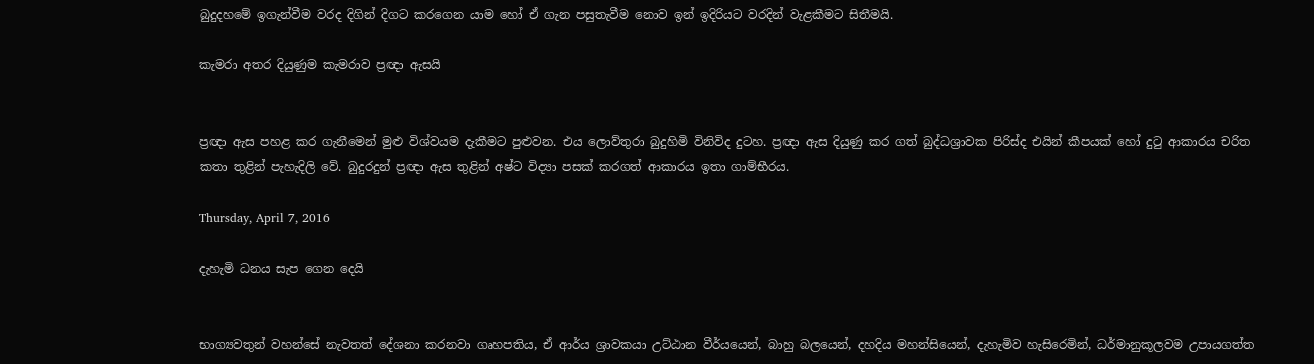බුදුදහමේ ඉගැන්වීම වරද දිගින් දිගට කරගෙන යාම හෝ ඒ ගැන පසුතැවීම නොව ඉන් ඉදිරියට වරදින් වැළකීමට සිතීමයි.

කැමරා අතර දියුණුම කැමරාව ප්‍රඥා ඇසයි


ප්‍රඥා ඇස පහළ කර ගැනීමෙන් මුළු විශ්වයම දැකීමට පුළුවන. එය ලොව්තුරා බුදුහිමි විනිවිද දුටහ. ප්‍රඥා ඇස දියුණු කර ගත් බුද්ධශ්‍රාවක පිරිස්ද එයින් කීපයක් හෝ දුටු ආකාරය චරිත කතා තුළින් පැහැදිලි වේ. බුදුරදුන් ප්‍රඥා ඇස තුළින් අෂ්ට විද්‍යා පසක් කරගත් ආකාරය ඉතා ගාම්භීරය.

Thursday, April 7, 2016

දැහැමි ධනය සැප ගෙන දෙයි


භාග්‍යවතුන් වහන්සේ නැවතත් දේශනා කරනවා ගෘහපතිය, ඒ ආර්ය ශ්‍රාවකයා උට්ඨාන වීර්යයෙන්, බාහු බලයෙන්, දහදිය මහන්සියෙන්, දැහැමිව හැසිරෙමින්, ධර්මානුකූලවම උපායගත්ත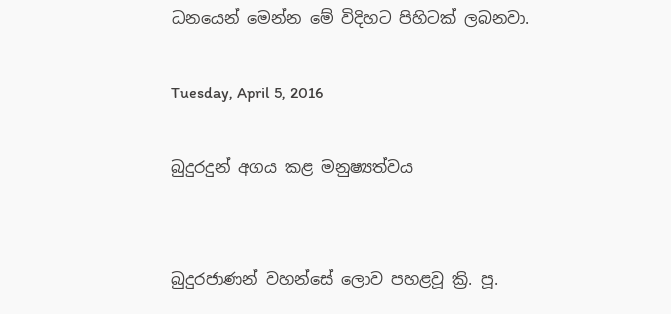ධනයෙන් මෙන්න මේ විදිහට පිහිටක් ලබනවා.

Tuesday, April 5, 2016

බුදුරදුන් අගය කළ මනුෂ්‍යත්වය


බුදුරජාණන් වහන්සේ ලොව පහළවූ ක්‍රි. පූ.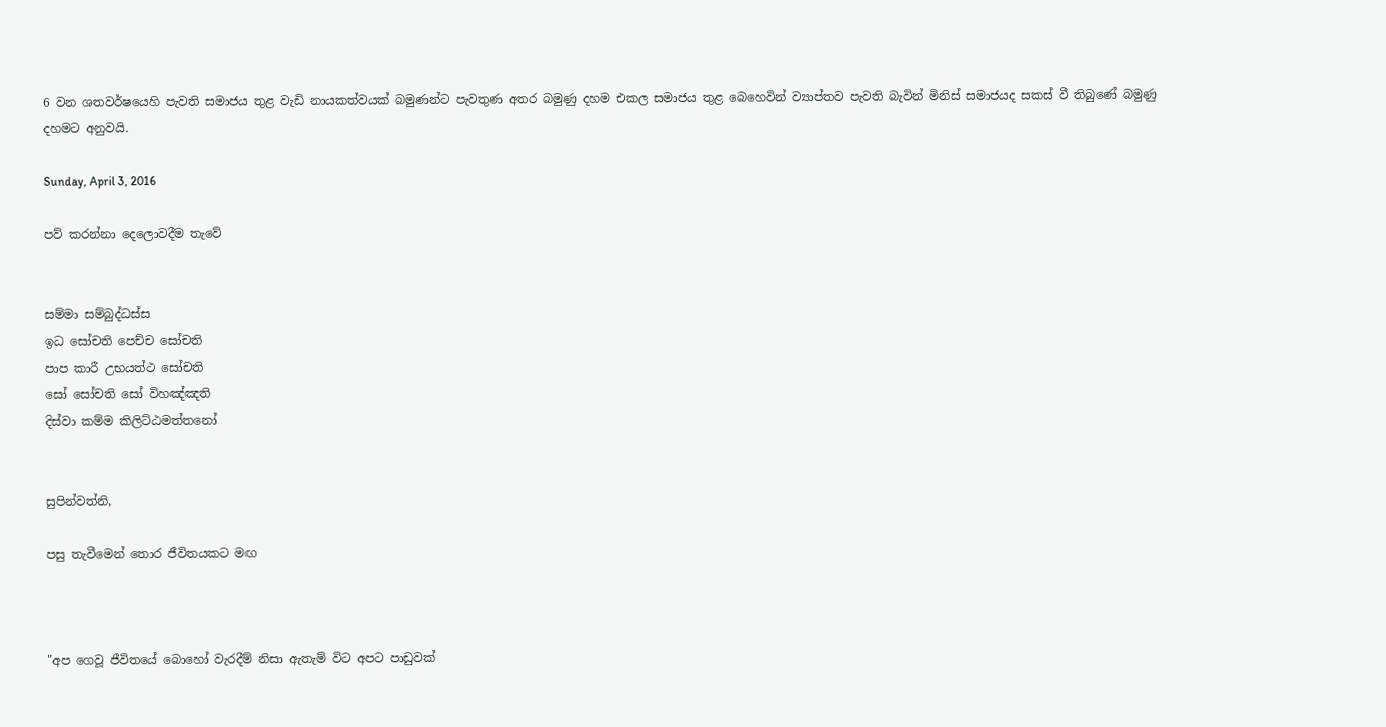6 වන ශතවර්ෂයෙහි පැවති සමාජය තුළ වැඩි නායකත්වයක් බමුණන්ට පැවතුණ අතර බමුණු දහම එකල සමාජය තුළ බෙහෙවින් ව්‍යාප්තව පැවති බැවින් මිනිස් සමාජයද සකස් වී තිබුණේ බමුණු දහමට අනුවයි.

Sunday, April 3, 2016

පව් කරන්නා දෙලොවදීම තැවේ


සම්මා සම්බුද්ධස්ස
ඉධ සෝචති පෙච්ච සෝචති
පාප කාරී උභයත්ථ සෝචති
සෝ සෝචති සෝ විහඤ්ඤති
දිස්වා කම්ම කිලිට්ඨමත්තනෝ


සුපින්වත්නි,

පසු තැවීමෙන් තොර ජීවිතයකට මඟ



"අප ගෙවූ ජීවිතයේ බොහෝ වැරදීම් නිසා ඇතැම් විට අපට පාඩුවක්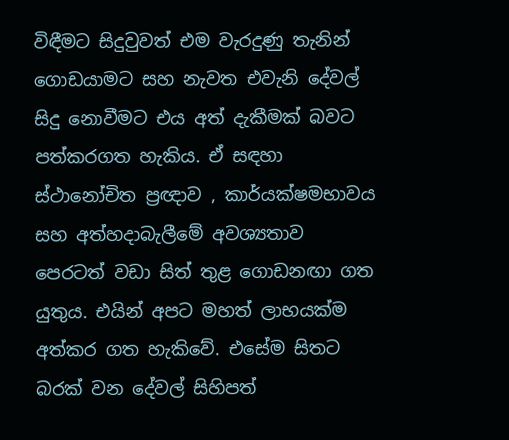විඳීමට සිදුවුවත් එම වැරදුණු තැනින් ගොඩයාමට සහ නැවත එවැනි දේවල් සිදු නොවීමට එය අත් දැකීමක් බවට පත්කරගත හැකිය. ඒ සඳහා ස්ථානෝචිත ප්‍රඥාව , කාර්යක්ෂමභාවය සහ අත්හදාබැලීමේ අවශ්‍යතාව පෙරටත් වඩා සිත් තුළ ගොඩනඟා ගත යුතුය. එයින් අපට මහත් ලාභයක්ම අත්කර ගත හැකිවේ. එසේම සිතට බරක් වන දේවල් සිහිපත්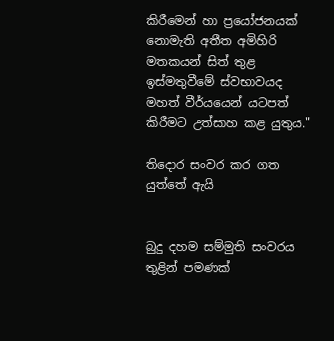කිරීමෙන් හා ප්‍රයෝජනයක් නොමැති අතීත අමිහිරි මතකයන් සිත් තුළ ඉස්මතුවීමේ ස්වභාවයද මහත් වීර්යයෙන් යටපත් කිරීමට උත්සාහ කළ යුතුය."

තිදොර සංවර කර ගත යුත්තේ ඇයි


බුදු දහම සම්මුති සංවරය තුළින් පමණක්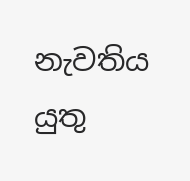නැවතිය යුතු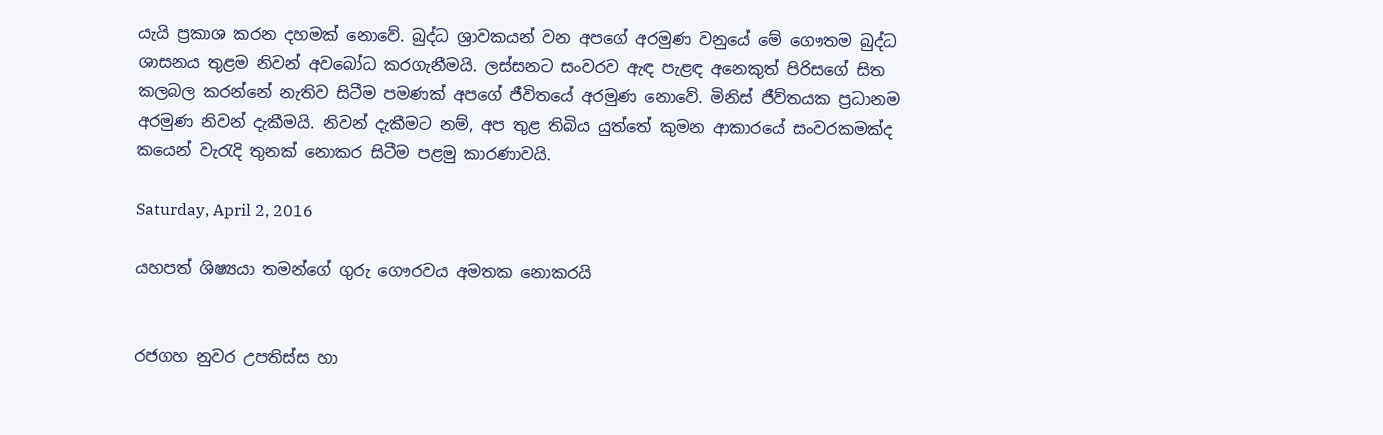යැයි ප්‍රකාශ කරන දහමක් නොවේ. බුද්ධ ශ්‍රාවකයන් වන අපගේ අරමුණ වනුයේ මේ ගෞතම බුද්ධ ශාසනය තුළම නිවන් අවබෝධ කරගැනීමයි. ලස්සනට සංවරව ඇඳ පැළඳ අනෙකුත් පිරිසගේ සිත කලබල කරන්නේ නැතිව සිටීම පමණක් අපගේ ජීවිතයේ අරමුණ නොවේ. මිනිස් ජීව්තයක ප්‍රධානම අරමුණ නිවන් දැකීමයි. නිවන් දැකීමට නම්, අප තුළ තිබිය යුත්තේ කුමන ආකාරයේ සංවරකමක්ද කයෙන් වැරැදි තුනක් නොකර සිටීම පළමු කාරණාවයි.

Saturday, April 2, 2016

යහපත් ශිෂ්‍යයා තමන්ගේ ගුරු ගෞරවය අමතක නොකරයි


රජගහ නුවර උපතිස්ස හා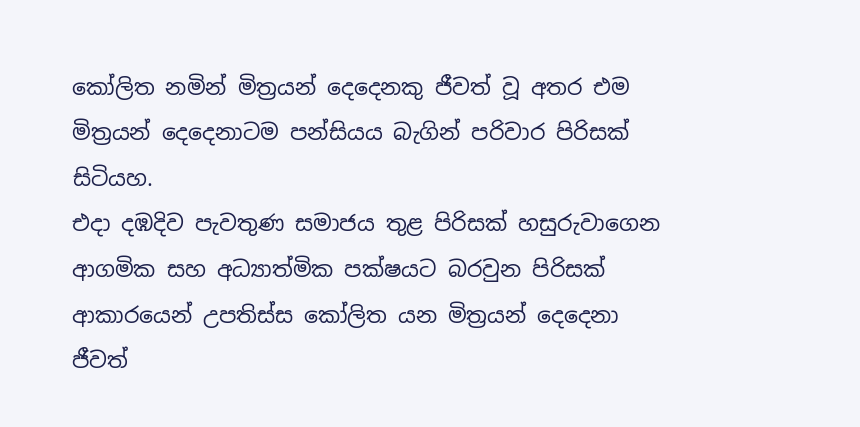කෝලිත නමින් මිත්‍රයන් දෙදෙනකු ජීවත් වූ අතර එම මිත්‍රයන් දෙදෙනාටම පන්සියය බැගින් පරිවාර පිරිසක් සිටියහ.
එදා දඹදිව පැවතුණ සමාජය තුළ පිරිසක් හසුරුවාගෙන ආගමික සහ අධ්‍යාත්මික පක්ෂයට බරවුන පිරිසක් ආකාරයෙන් උපතිස්ස කෝලිත යන මිත්‍රයන් දෙදෙනා ජීවත්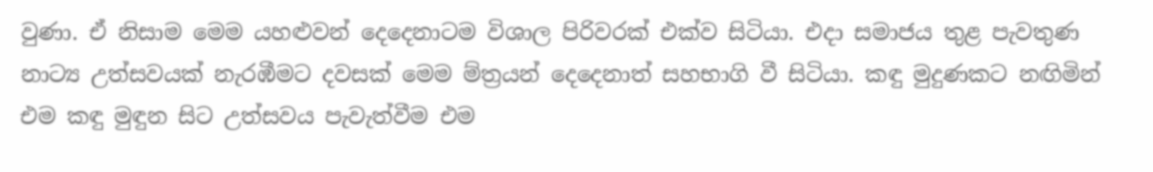වුණා. ඒ නිසාම මෙම යහළුවන් දෙදෙනාටම විශාල පිරිවරක් එක්ව සිටියා. එදා සමාජය තුළ පැවතුණ නාට්‍ය උත්සවයක් නැරඹීමට දවසක් මෙම ම්ත්‍රයන් දෙදෙනාත් සහභාගි වී සිටියා. කඳු මුදුණකට නඟිමින් එම කඳු මුඳුන සිට උත්සවය පැවැත්වීම එම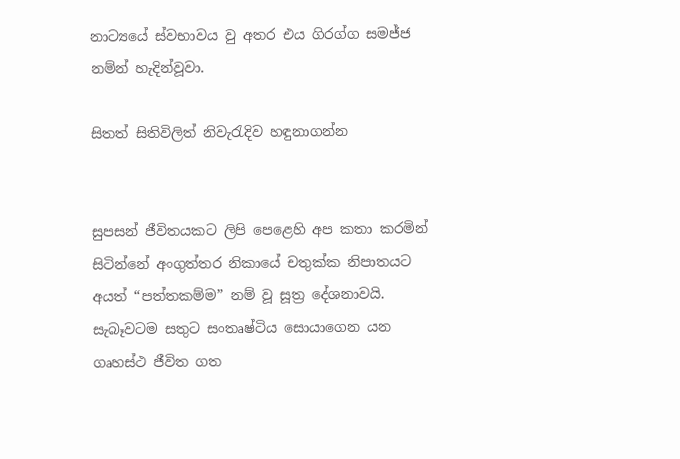නාට්‍යයේ ස්වභාවය වු අතර එය ගිරග්ග සමජ්ජ නම්න් හැදින්වූවා.

සිතත් සිතිවිලිත් නිවැරැදිව හඳුනාගන්න


සුපසන් ජීවිතයකට ලිපි පෙළෙහි අප කතා කරමින් සිටින්නේ අංගුත්තර නිකායේ චතුක්ක නිපාතයට අයත් “පත්තකම්ම” නම් වූ සූත්‍ර දේශනාවයි. සැබෑවටම සතුට සංතෘෂ්ටිය සොයාගෙන යන ගෘහස්ථ ජීවිත ගත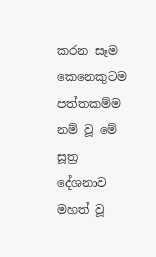කරන සෑම කෙනෙකුටම පත්තකම්ම නම් වූ මේ සූත්‍ර දේශනාව මහත් වූ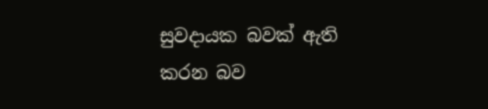සුවදායක බවක් ඇති කරන බව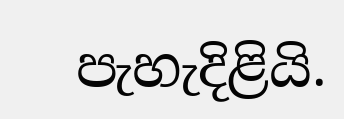පැහැදිළියි.